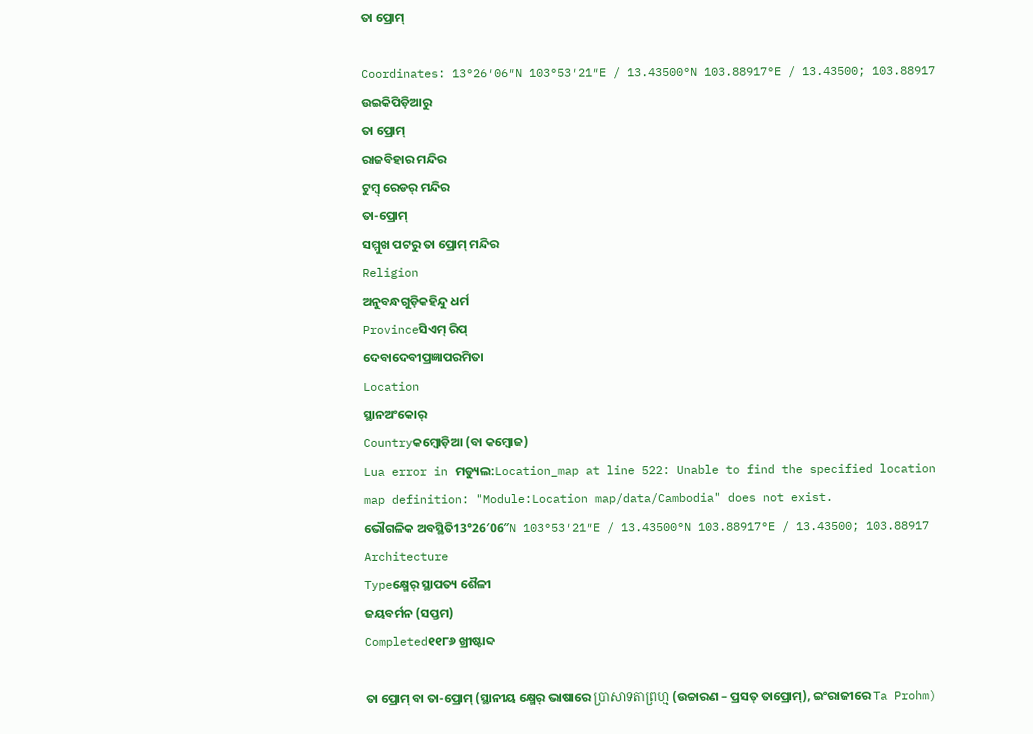ତା ପ୍ରୋମ୍‍

Coordinates: 13°26′06″N 103°53′21″E / 13.43500°N 103.88917°E / 13.43500; 103.88917
ଉଇକିପିଡ଼ିଆ‌ରୁ
ତା ପ୍ରୋମ୍‍
ରାଜବିହାର ମନ୍ଦିର
ଟୁମ୍ବ୍ ରେଡର୍ ମନ୍ଦିର
ତା-ପ୍ରୋମ୍‍
ସମ୍ମୁଖ ପଟରୁ ତା ପ୍ରୋମ୍‍ ମନ୍ଦିର
Religion
ଅନୁବନ୍ଧଗୁଡ଼ିକହିନ୍ଦୁ ଧର୍ମ
Provinceସିଏମ୍ ରିପ୍
ଦେବାଦେବୀପ୍ରଜ୍ଞାପରମିତା
Location
ସ୍ଥାନଅଂକୋର୍
Countryକମ୍ବୋଡ଼ିଆ (ବା କମ୍ବୋଜ)
Lua error in ମଡ୍ୟୁଲ:Location_map at line 522: Unable to find the specified location map definition: "Module:Location map/data/Cambodia" does not exist.
ଭୌଗଳିକ ଅବସ୍ଥିତି13°26′06″N 103°53′21″E / 13.43500°N 103.88917°E / 13.43500; 103.88917
Architecture
Typeକ୍ଷ୍ମେର୍ ସ୍ଥାପତ୍ୟ ଶୈଳୀ
ଜୟବର୍ମନ (ସପ୍ତମ)
Completed୧୧୮୬ ଖ୍ରୀଷ୍ଟାବ୍ଦ

ତା ପ୍ରୋମ୍ ବା ତା-ପ୍ରୋମ୍ (ସ୍ଥାନୀୟ କ୍ଷ୍ମେର୍ ଭାଷାରେ ប្រាសាទតាព្រហ្ម (ଉଚ୍ଚାରଣ – ପ୍ରସତ୍ ତାପ୍ରୋମ୍), ଇଂରାଜୀରେ Ta Prohm)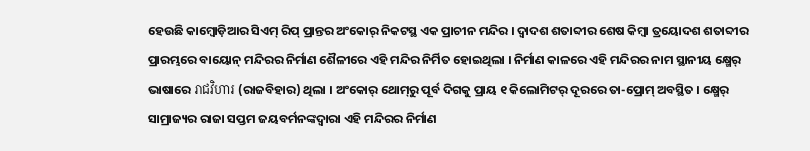ହେଉଛି କାମ୍ବୋଡ଼ିଆର ସିଏମ୍ ରିପ୍ ପ୍ରାନ୍ତର ଅଂକୋର୍ ନିକଟସ୍ଥ ଏକ ପ୍ରାଚୀନ ମନ୍ଦିର । ଦ୍ୱାଦଶ ଶତାବ୍ଦୀର ଶେଷ କିମ୍ବା ତ୍ରୟୋଦଶ ଶତାବ୍ଦୀର ପ୍ରାରମ୍ଭରେ ବାୟୋନ୍ ମନ୍ଦିରର ନିର୍ମାଣ ଶୈଳୀରେ ଏହି ମନ୍ଦିର ନିର୍ମିତ ହୋଇଥିଲା । ନିର୍ମାଣ କାଳରେ ଏହି ମନ୍ଦିରର ନାମ ସ୍ଥାନୀୟ କ୍ଷ୍ମେର୍ ଭାଷାରେ រាជវិហារ (ରାଜବିହାର) ଥିଲା । ଅଂକୋର୍ ଥୋମ୍‍ରୁ ପୂର୍ବ ଦିଗକୁ ପ୍ରାୟ ୧ କିଲୋମିଟର୍ ଦୂରରେ ତା-ପ୍ରୋମ୍ ଅବସ୍ଥିତ । କ୍ଷ୍ମେର୍ ସାମ୍ରାଜ୍ୟର ରାଜା ସପ୍ତମ ଜୟବର୍ମନଙ୍କଦ୍ୱାରା ଏହି ମନ୍ଦିରର ନିର୍ମାଣ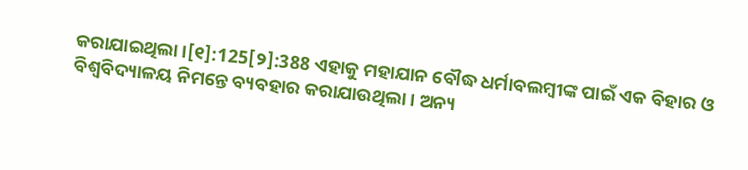କରାଯାଇଥିଲା ।[୧]:125[୨]:388 ଏହାକୁ ମହାଯାନ ବୌଦ୍ଧ ଧର୍ମାବଲମ୍ବୀଙ୍କ ପାଇଁ ଏକ ବିହାର ଓ ବିଶ୍ୱବିଦ୍ୟାଳୟ ନିମନ୍ତେ ବ୍ୟବହାର କରାଯାଉଥିଲା । ଅନ୍ୟ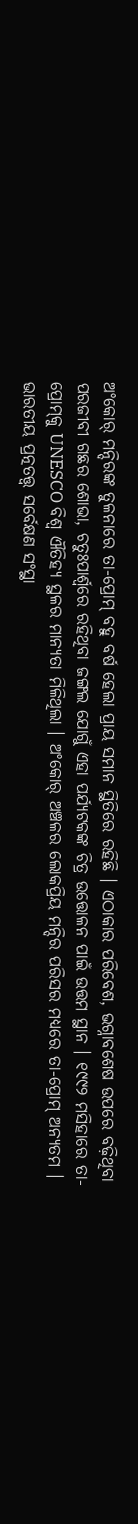ଅଂକୋର୍ ମନ୍ଦିରଙ୍କ ତୁଳନାରେ ତା-ପ୍ରୋମ୍ ବହୁ ବର୍ଷ ହେଲା ପ୍ରାୟ ସମାନ ସ୍ଥିତିରେ ରହିଛି । ଏଠାକାର ପରିବେଶ, ଭଗ୍ନାବଶେଷ ଉପରେ ବଢ଼ିଥିବା ପରଜୀବୀ ଗଛର ଶୋଭା, ଚତୁଃପାର୍ଶ୍ୱରେ ରହିଥିବା ଜଙ୍ଗଲ ଯୋଗୁଁ ଏହା ପର୍ଯ୍ୟଟକଙ୍କ ଚିତ୍ର ଉତ୍ତୋଳନ ପାଇଁ ଉତ୍ତମ ସ୍ଥାନ । ୧୯୯୨ ମସିହାରେ ତା-ପ୍ରୋମ୍‍କୁ UNESCO ବିଶ୍ୱ ଐତିହ୍ୟ ସ୍ଥଳର ମାନ୍ୟତା ମିଳିଥିଲା । ଅଂକୋର୍‍ ଅଞ୍ଚଳର ଲୋକପ୍ରିୟ ମନ୍ଦିର ପରିସର ମଧ୍ୟରେ ତା-ପ୍ରୋମ୍ ଅନ୍ୟତମ । ଭାରତୀୟ ପ୍ରତ୍ନତତ୍ତ୍ୱ ସର୍ବେକ୍ଷଣ ସଂସ୍ଥା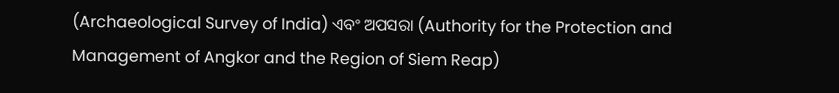(Archaeological Survey of India) ଏବଂ ଅପସରା (Authority for the Protection and Management of Angkor and the Region of Siem Reap)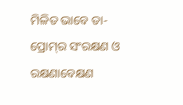ମିଳିତ ଭାବେ ତା-ପ୍ରୋମ୍‍ର ସଂରକ୍ଷଣ ଓ ରକ୍ଷଣାବେକ୍ଷଣ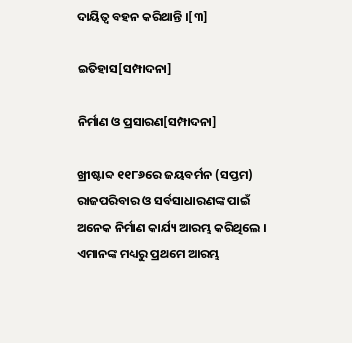ଦାୟିତ୍ୱ ବହନ କରିଥାନ୍ତି ।[୩]

ଇତିହାସ[ସମ୍ପାଦନା]

ନିର୍ମାଣ ଓ ପ୍ରସାରଣ[ସମ୍ପାଦନା]

ଖ୍ରୀଷ୍ଟାବ୍ଦ ୧୧୮୬ରେ ଜୟବର୍ମନ (ସପ୍ତମ) ରାଜପରିବାର ଓ ସର୍ବସାଧାରଣଙ୍କ ପାଇଁ ଅନେକ ନିର୍ମାଣ କାର୍ଯ୍ୟ ଆରମ୍ଭ କରିଥିଲେ । ଏମାନଙ୍କ ମଧ୍ୟରୁ ପ୍ରଥମେ ଆରମ୍ଭ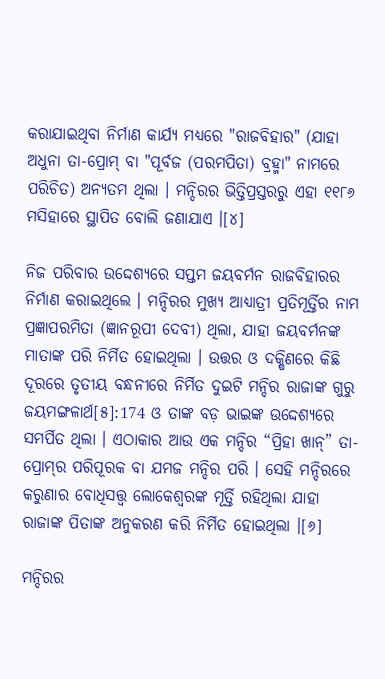କରାଯାଇଥିବା ନିର୍ମାଣ କାର୍ଯ୍ୟ ମଧ୍ୟରେ "ରାଜବିହାର" (ଯାହା ଅଧୁନା ତା-ପ୍ରୋମ୍ ବା "ପୂର୍ବଜ (ପରମପିତା) ବ୍ରହ୍ମା" ନାମରେ ପରିଚିତ) ଅନ୍ୟତମ ଥିଲା । ମନ୍ଦିରର ଭିତ୍ତିପ୍ରସ୍ତରରୁ ଏହା ୧୧୮୬ ମସିହାରେ ସ୍ଥାପିତ ବୋଲି ଜଣାଯାଏ ।[୪]

ନିଜ ପରିବାର ଉଦ୍ଦେଶ୍ୟରେ ସପ୍ତମ ଜୟବର୍ମନ ରାଜବିହାରର ନିର୍ମାଣ କରାଇଥିଲେ । ମନ୍ଦିରର ମୁଖ୍ୟ ଆଧ୍ୟାତ୍ରୀ ପ୍ରତିମୂର୍ତ୍ତିର ନାମ ପ୍ରଜ୍ଞାପରମିତା (ଜ୍ଞାନରୂପୀ ଦେବୀ) ଥିଲା, ଯାହା ଜୟବର୍ମନଙ୍କ ମାତାଙ୍କ ପରି ନିର୍ମିତ ହୋଇଥିଲା । ଉତ୍ତର ଓ ଦକ୍ଷିଣରେ କିଛି ଦୂରରେ ତୃତୀୟ ବନ୍ଧନୀରେ ନିର୍ମିତ ଦୁଇଟି ମନ୍ଦିର ରାଜାଙ୍କ ଗୁରୁ ଜୟମଙ୍ଗଳାର୍ଥ[୫]:174 ଓ ତାଙ୍କ ବଡ଼ ଭାଇଙ୍କ ଉଦ୍ଦେଶ୍ୟରେ ସମର୍ପିତ ଥିଲା । ଏଠାକାର ଆଉ ଏକ ମନ୍ଦିର “ପ୍ରିହା ଖାନ୍” ତା-ପ୍ରୋମ୍‍ର ପରିପୂରକ ବା ଯମଜ ମନ୍ଦିର ପରି । ସେହି ମନ୍ଦିରରେ କରୁଣାର ବୋଧିସତ୍ତ୍ୱ ଲୋକେଶ୍ୱରଙ୍କ ମୂର୍ତ୍ତି ରହିଥିଲା ଯାହା ରାଜାଙ୍କ ପିତାଙ୍କ ଅନୁକରଣ କରି ନିର୍ମିତ ହୋଇଥିଲା ।[୬]

ମନ୍ଦିରର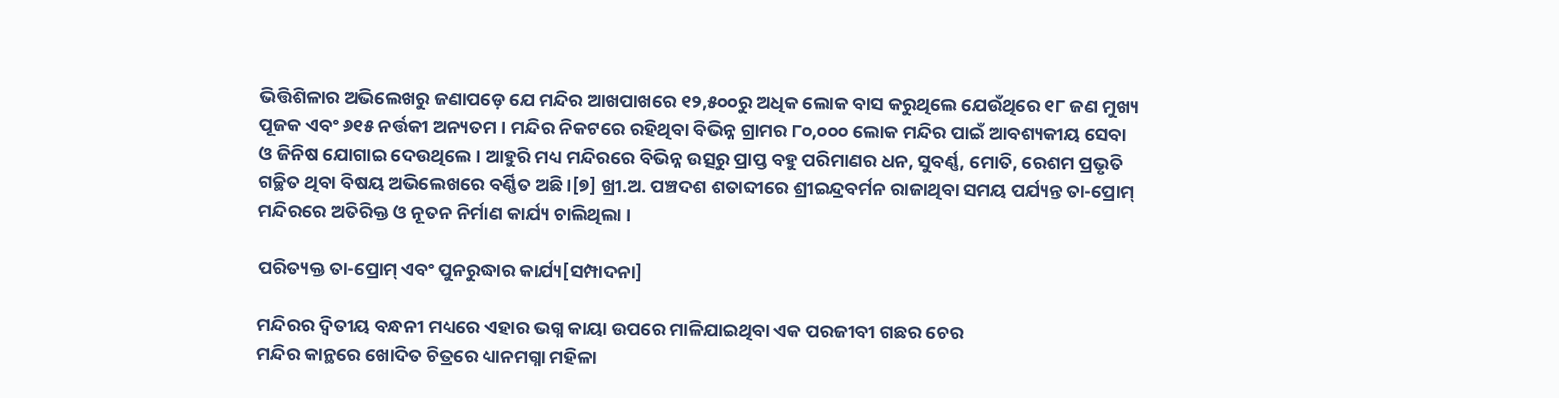ଭିତ୍ତିଶିଳାର ଅଭିଲେଖରୁ ଜଣାପଡ଼େ ଯେ ମନ୍ଦିର ଆଖପାଖରେ ୧୨,୫୦୦ରୁ ଅଧିକ ଲୋକ ବାସ କରୁଥିଲେ ଯେଉଁଥିରେ ୧୮ ଜଣ ମୁଖ୍ୟ ପୂଜକ ଏବଂ ୬୧୫ ନର୍ତ୍ତକୀ ଅନ୍ୟତମ । ମନ୍ଦିର ନିକଟରେ ରହିଥିବା ବିଭିନ୍ନ ଗ୍ରାମର ୮୦,୦୦୦ ଲୋକ ମନ୍ଦିର ପାଇଁ ଆବଶ୍ୟକୀୟ ସେବା ଓ ଜିନିଷ ଯୋଗାଇ ଦେଉଥିଲେ । ଆହୁରି ମଧ୍ୟ ମନ୍ଦିରରେ ବିଭିନ୍ନ ଉତ୍ସରୁ ପ୍ରାପ୍ତ ବହୁ ପରିମାଣର ଧନ, ସୁବର୍ଣ୍ଣ, ମୋତି, ରେଶମ ପ୍ରଭୃତି ଗଚ୍ଛିତ ଥିବା ବିଷୟ ଅଭିଲେଖରେ ବର୍ଣ୍ଣିତ ଅଛି ।[୭] ଖ୍ରୀ.ଅ. ପଞ୍ଚଦଶ ଶତାବ୍ଦୀରେ ଶ୍ରୀଇନ୍ଦ୍ରବର୍ମନ ରାଜାଥିବା ସମୟ ପର୍ଯ୍ୟନ୍ତ ତା-ପ୍ରୋମ୍ ମନ୍ଦିରରେ ଅତିରିକ୍ତ ଓ ନୂତନ ନିର୍ମାଣ କାର୍ଯ୍ୟ ଚାଲିଥିଲା ।

ପରିତ୍ୟକ୍ତ ତା-ପ୍ରୋମ୍ ଏବଂ ପୁନରୁଦ୍ଧାର କାର୍ଯ୍ୟ[ସମ୍ପାଦନା]

ମନ୍ଦିରର ଦ୍ୱିତୀୟ ବନ୍ଧନୀ ମଧ୍ୟରେ ଏହାର ଭଗ୍ନ କାୟା ଉପରେ ମାଳିଯାଇଥିବା ଏକ ପରଜୀବୀ ଗଛର ଚେର
ମନ୍ଦିର କାନ୍ଥରେ ଖୋଦିତ ଚିତ୍ରରେ ଧ୍ୟାନମଗ୍ନା ମହିଳା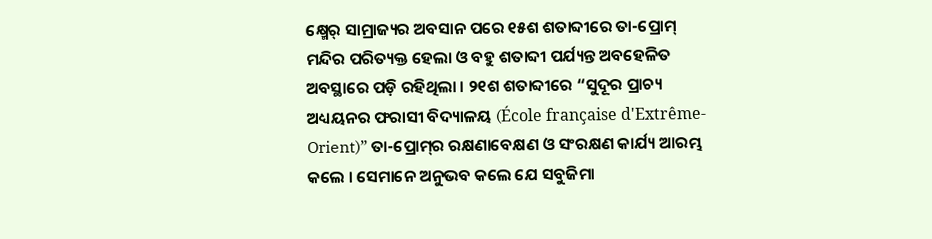କ୍ଷ୍ମେର୍ ସାମ୍ରାଜ୍ୟର ଅବସାନ ପରେ ୧୫ଶ ଶତାବ୍ଦୀରେ ତା-ପ୍ରୋମ୍ ମନ୍ଦିର ପରିତ୍ୟକ୍ତ ହେଲା ଓ ବହୁ ଶତାବ୍ଦୀ ପର୍ଯ୍ୟନ୍ତ ଅବହେଳିତ ଅବସ୍ଥାରେ ପଡ଼ି ରହିଥିଲା । ୨୧ଶ ଶତାବ୍ଦୀରେ “ସୁଦୂର ପ୍ରାଚ୍ୟ ଅଧ୍ୟୟନର ଫରାସୀ ବିଦ୍ୟାଳୟ (École française d'Extrême-Orient)” ତା-ପ୍ରୋମ୍‍ର ରକ୍ଷଣାବେକ୍ଷଣ ଓ ସଂରକ୍ଷଣ କାର୍ଯ୍ୟ ଆରମ୍ଭ କଲେ । ସେମାନେ ଅନୁଭବ କଲେ ଯେ ସବୁଜିମା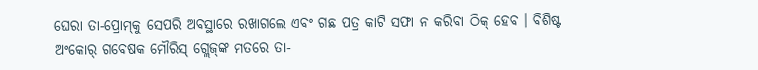ଘେରା ତା-ପ୍ରୋମ୍‍କୁ ସେପରି ଅବସ୍ଥାରେ ରଖାଗଲେ ଏବଂ ଗଛ ପତ୍ର କାଟି ସଫା ନ କରିବା ଠିକ୍ ହେବ । ବିଶିଷ୍ଟ ଅଂକୋର୍ ଗବେଷକ ମୌରିସ୍ ଗ୍ଲେଜ୍‍ଙ୍କ ମତରେ ତା-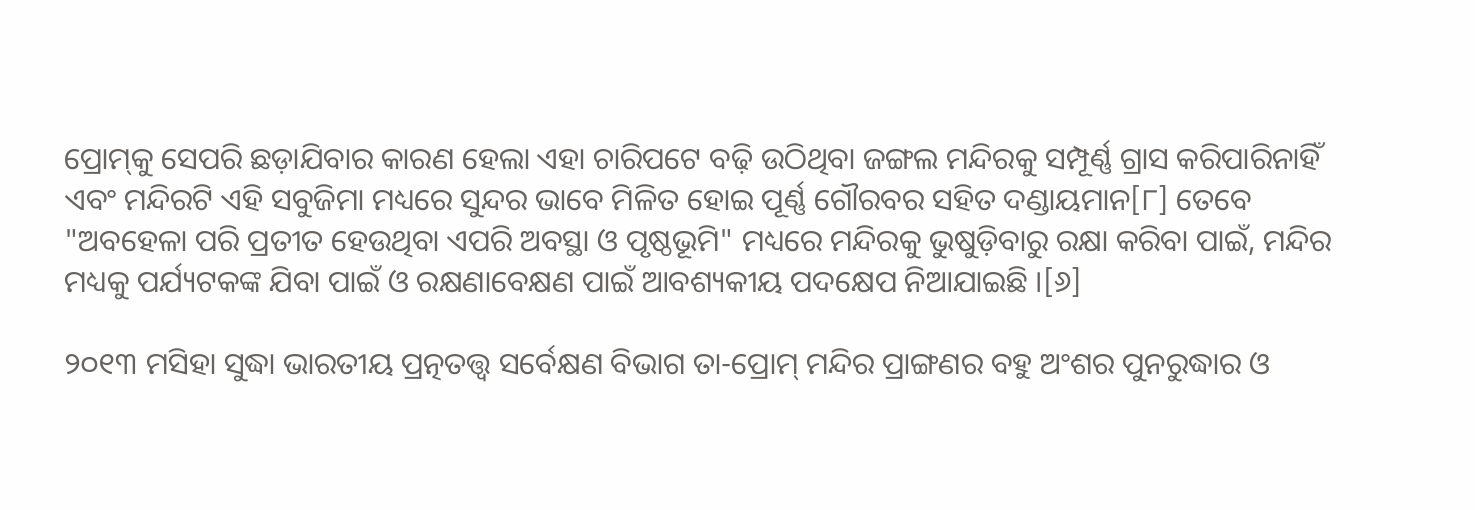ପ୍ରୋମ୍‍କୁ ସେପରି ଛଡ଼ାଯିବାର କାରଣ ହେଲା ଏହା ଚାରିପଟେ ବଢ଼ି ଉଠିଥିବା ଜଙ୍ଗଲ ମନ୍ଦିରକୁ ସମ୍ପୂର୍ଣ୍ଣ ଗ୍ରାସ କରିପାରିନାହିଁ ଏବଂ ମନ୍ଦିରଟି ଏହି ସବୁଜିମା ମଧ୍ୟରେ ସୁନ୍ଦର ଭାବେ ମିଳିତ ହୋଇ ପୂର୍ଣ୍ଣ ଗୌରବର ସହିତ ଦଣ୍ଡାୟମାନ[୮] ତେବେ "ଅବହେଳା ପରି ପ୍ରତୀତ ହେଉଥିବା ଏପରି ଅବସ୍ଥା ଓ ପୃଷ୍ଠଭୂମି" ମଧ୍ୟରେ ମନ୍ଦିରକୁ ଭୁଷୁଡ଼ିବାରୁ ରକ୍ଷା କରିବା ପାଇଁ, ମନ୍ଦିର ମଧ୍ୟକୁ ପର୍ଯ୍ୟଟକଙ୍କ ଯିବା ପାଇଁ ଓ ରକ୍ଷଣାବେକ୍ଷଣ ପାଇଁ ଆବଶ୍ୟକୀୟ ପଦକ୍ଷେପ ନିଆଯାଇଛି ।[୬]

୨୦୧୩ ମସିହା ସୁଦ୍ଧା ଭାରତୀୟ ପ୍ରତ୍ନତତ୍ତ୍ୱ ସର୍ବେକ୍ଷଣ ବିଭାଗ ତା-ପ୍ରୋମ୍‍ ମନ୍ଦିର ପ୍ରାଙ୍ଗଣର ବହୁ ଅଂଶର ପୁନରୁଦ୍ଧାର ଓ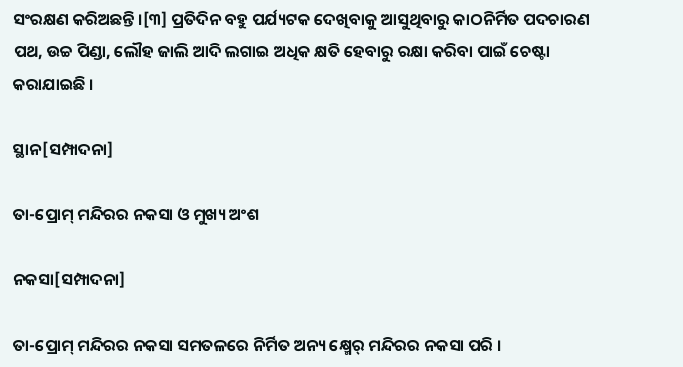ସଂରକ୍ଷଣ କରିଅଛନ୍ତି ।[୩] ପ୍ରତିଦିନ ବହୁ ପର୍ଯ୍ୟଟକ ଦେଖିବାକୁ ଆସୁଥିବାରୁ କାଠନିର୍ମିତ ପଦଚାରଣ ପଥ, ଉଚ୍ଚ ପିଣ୍ଡା, ଲୌହ ଜାଲି ଆଦି ଲଗାଇ ଅଧିକ କ୍ଷତି ହେବାରୁ ରକ୍ଷା କରିବା ପାଇଁ ଚେଷ୍ଟା କରାଯାଇଛି ।

ସ୍ଥାନ[ସମ୍ପାଦନା]

ତା-ପ୍ରୋମ୍ ମନ୍ଦିରର ନକସା ଓ ମୁଖ୍ୟ ଅଂଶ

ନକସା[ସମ୍ପାଦନା]

ତା-ପ୍ରୋମ୍‍ ମନ୍ଦିରର ନକସା ସମତଳରେ ନିର୍ମିତ ଅନ୍ୟ କ୍ଷ୍ମେର୍ ମନ୍ଦିରର ନକସା ପରି ।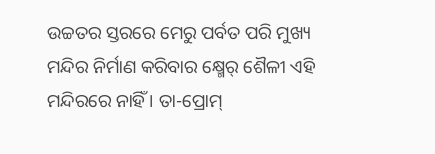ଉଚ୍ଚତର ସ୍ତରରେ ମେରୁ ପର୍ବତ ପରି ମୁଖ୍ୟ ମନ୍ଦିର ନିର୍ମାଣ କରିବାର କ୍ଷ୍ମେର୍ ଶୈଳୀ ଏହି ମନ୍ଦିରରେ ନାହିଁ । ତା-ପ୍ରୋମ୍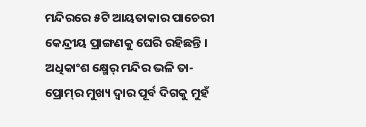ମନ୍ଦିରରେ ୫ଟି ଆୟତାକାର ପାଚେରୀ କେନ୍ଦ୍ରୀୟ ପ୍ରାଙ୍ଗଣକୁ ଘେରି ରହିଛନ୍ତି । ଅଧିକାଂଶ କ୍ଷ୍ମେର୍ ମନ୍ଦିର ଭଳି ତା-ପ୍ରୋମ୍‍ର ମୁଖ୍ୟ ଦ୍ୱାର ପୂର୍ବ ଦିଗକୁ ମୁହଁ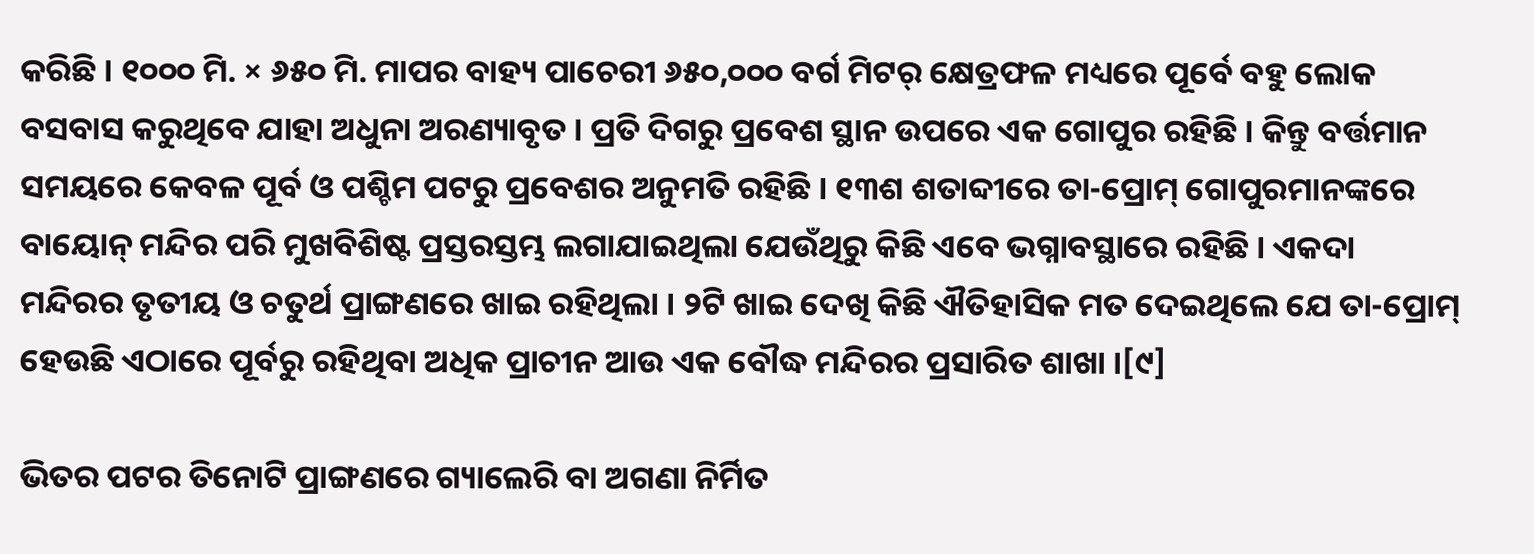କରିଛି । ୧୦୦୦ ମି. × ୬୫୦ ମି. ମାପର ବାହ୍ୟ ପାଚେରୀ ୬୫୦,୦୦୦ ବର୍ଗ ମିଟର୍ କ୍ଷେତ୍ରଫଳ ମଧ୍ୟରେ ପୂର୍ବେ ବହୁ ଲୋକ ବସବାସ କରୁଥିବେ ଯାହା ଅଧୁନା ଅରଣ୍ୟାବୃତ । ପ୍ରତି ଦିଗରୁ ପ୍ରବେଶ ସ୍ଥାନ ଉପରେ ଏକ ଗୋପୁର ରହିଛି । କିନ୍ତୁ ବର୍ତ୍ତମାନ ସମୟରେ କେବଳ ପୂର୍ବ ଓ ପଶ୍ଚିମ ପଟରୁ ପ୍ରବେଶର ଅନୁମତି ରହିଛି । ୧୩ଶ ଶତାବ୍ଦୀରେ ତା-ପ୍ରୋମ୍ ଗୋପୁରମାନଙ୍କରେ ବାୟୋନ୍ ମନ୍ଦିର ପରି ମୁଖବିଶିଷ୍ଟ ପ୍ରସ୍ତରସ୍ତମ୍ଭ ଲଗାଯାଇଥିଲା ଯେଉଁଥିରୁ କିଛି ଏବେ ଭଗ୍ନାବସ୍ଥାରେ ରହିଛି । ଏକଦା ମନ୍ଦିରର ତୃତୀୟ ଓ ଚତୁର୍ଥ ପ୍ରାଙ୍ଗଣରେ ଖାଇ ରହିଥିଲା । ୨ଟି ଖାଇ ଦେଖି କିଛି ଐତିହାସିକ ମତ ଦେଇଥିଲେ ଯେ ତା-ପ୍ରୋମ୍ ହେଉଛି ଏଠାରେ ପୂର୍ବରୁ ରହିଥିବା ଅଧିକ ପ୍ରାଚୀନ ଆଉ ଏକ ବୌଦ୍ଧ ମନ୍ଦିରର ପ୍ରସାରିତ ଶାଖା ।[୯]

ଭିତର ପଟର ତିନୋଟି ପ୍ରାଙ୍ଗଣରେ ଗ୍ୟାଲେରି ବା ଅଗଣା ନିର୍ମିତ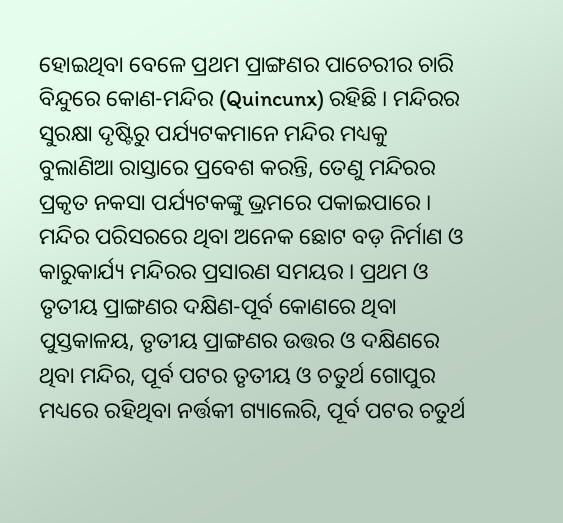ହୋଇଥିବା ବେଳେ ପ୍ରଥମ ପ୍ରାଙ୍ଗଣର ପାଚେରୀର ଚାରି ବିନ୍ଦୁରେ କୋଣ-ମନ୍ଦିର (Quincunx) ରହିଛି । ମନ୍ଦିରର ସୁରକ୍ଷା ଦୃଷ୍ଟିରୁ ପର୍ଯ୍ୟଟକମାନେ ମନ୍ଦିର ମଧ୍ୟକୁ ବୁଲାଣିଆ ରାସ୍ତାରେ ପ୍ରବେଶ କରନ୍ତି, ତେଣୁ ମନ୍ଦିରର ପ୍ରକୃତ ନକସା ପର୍ଯ୍ୟଟକଙ୍କୁ ଭ୍ରମରେ ପକାଇପାରେ । ମନ୍ଦିର ପରିସରରେ ଥିବା ଅନେକ ଛୋଟ ବଡ଼ ନିର୍ମାଣ ଓ କାରୁକାର୍ଯ୍ୟ ମନ୍ଦିରର ପ୍ରସାରଣ ସମୟର । ପ୍ରଥମ ଓ ତୃତୀୟ ପ୍ରାଙ୍ଗଣର ଦକ୍ଷିଣ-ପୂର୍ବ କୋଣରେ ଥିବା ପୁସ୍ତକାଳୟ, ତୃତୀୟ ପ୍ରାଙ୍ଗଣର ଉତ୍ତର ଓ ଦକ୍ଷିଣରେ ଥିବା ମନ୍ଦିର, ପୂର୍ବ ପଟର ତୃତୀୟ ଓ ଚତୁର୍ଥ ଗୋପୁର ମଧ୍ୟରେ ରହିଥିବା ନର୍ତ୍ତକୀ ଗ୍ୟାଲେରି, ପୂର୍ବ ପଟର ଚତୁର୍ଥ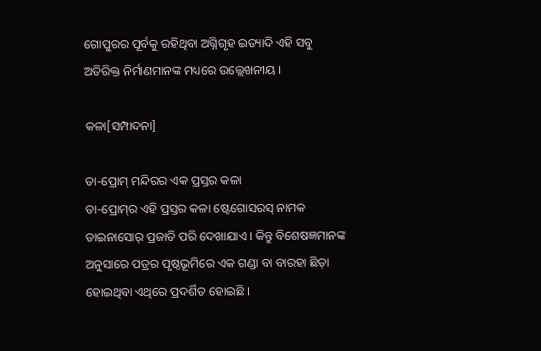ଗୋପୁରର ପୂର୍ବକୁ ରହିଥିବା ଅଗ୍ନିଗୃହ ଇତ୍ୟାଦି ଏହି ସବୁ ଅତିରିକ୍ତ ନିର୍ମାଣମାନଙ୍କ ମଧ୍ୟରେ ଉଲ୍ଲେଖନୀୟ ।

କଳା[ସମ୍ପାଦନା]

ତା-ପ୍ରୋମ୍ ମନ୍ଦିରର ଏକ ପ୍ରସ୍ତର କଳା
ତା-ପ୍ରୋମ୍‍ର ଏହି ପ୍ରସ୍ତର କଳା ଷ୍ଟେଗୋସରସ୍ ନାମକ ଡାଇନାସୋର୍ ପ୍ରଜାତି ପରି ଦେଖାଯାଏ । କିନ୍ତୁ ବିଶେଷଜ୍ଞମାନଙ୍କ ଅନୁସାରେ ପତ୍ରର ପୃଷ୍ଠଭୂମିରେ ଏକ ଗଣ୍ଡା ବା ବାରହା ଛିଡ଼ା ହୋଇଥିବା ଏଥିରେ ପ୍ରଦର୍ଶିତ ହୋଇଛି ।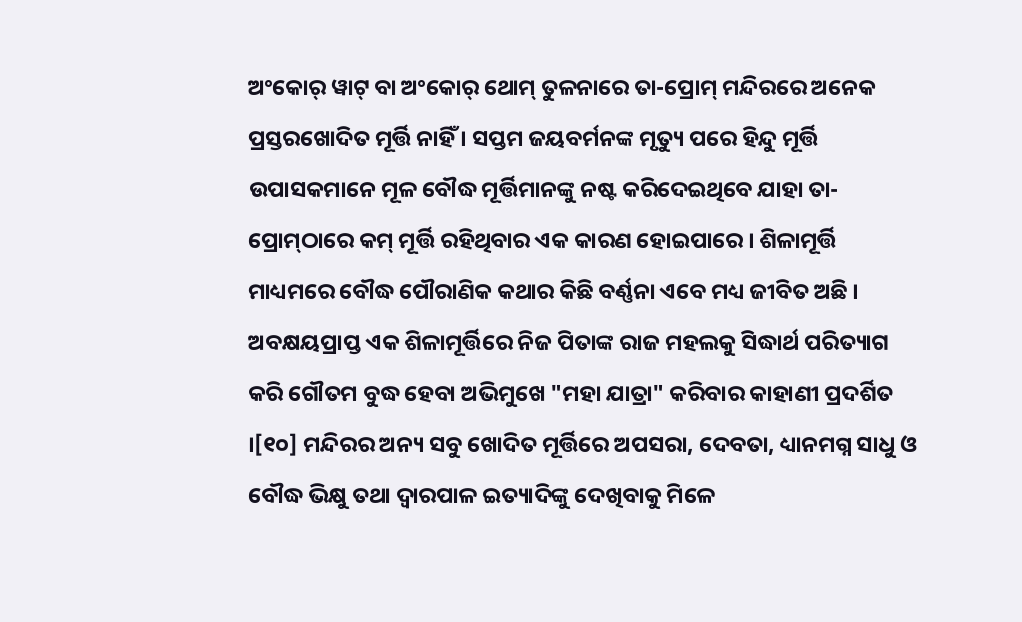ଅଂକୋର୍ ୱାଟ୍ ବା ଅଂକୋର୍ ଥୋମ୍ ତୁଳନାରେ ତା-ପ୍ରୋମ୍‍ ମନ୍ଦିରରେ ଅନେକ ପ୍ରସ୍ତରଖୋଦିତ ମୂର୍ତ୍ତି ନାହିଁ । ସପ୍ତମ ଜୟବର୍ମନଙ୍କ ମୃତ୍ୟୁ ପରେ ହିନ୍ଦୁ ମୂର୍ତ୍ତି ଉପାସକମାନେ ମୂଳ ବୌଦ୍ଧ ମୂର୍ତ୍ତିମାନଙ୍କୁ ନଷ୍ଟ କରିଦେଇଥିବେ ଯାହା ତା-ପ୍ରୋମ୍‍‍ଠାରେ କମ୍ ମୂର୍ତ୍ତି ରହିଥିବାର ଏକ କାରଣ ହୋଇପାରେ । ଶିଳାମୂର୍ତ୍ତି ମାଧ୍ୟମରେ ବୌଦ୍ଧ ପୌରାଣିକ କଥାର କିଛି ବର୍ଣ୍ଣନା ଏବେ ମଧ୍ୟ ଜୀବିତ ଅଛି । ଅବକ୍ଷୟପ୍ରାପ୍ତ ଏକ ଶିଳାମୂର୍ତ୍ତିରେ ନିଜ ପିତାଙ୍କ ରାଜ ମହଲକୁ ସିଦ୍ଧାର୍ଥ ପରିତ୍ୟାଗ କରି ଗୌତମ ବୁଦ୍ଧ ହେବା ଅଭିମୁଖେ "ମହା ଯାତ୍ରା" କରିବାର କାହାଣୀ ପ୍ରଦର୍ଶିତ ।[୧୦] ମନ୍ଦିରର ଅନ୍ୟ ସବୁ ଖୋଦିତ ମୂର୍ତ୍ତିରେ ଅପସରା, ଦେବତା, ଧ୍ୟାନମଗ୍ନ ସାଧୁ ଓ ବୌଦ୍ଧ ଭିକ୍ଷୁ ତଥା ଦ୍ୱାରପାଳ ଇତ୍ୟାଦିଙ୍କୁ ଦେଖିବାକୁ ମିଳେ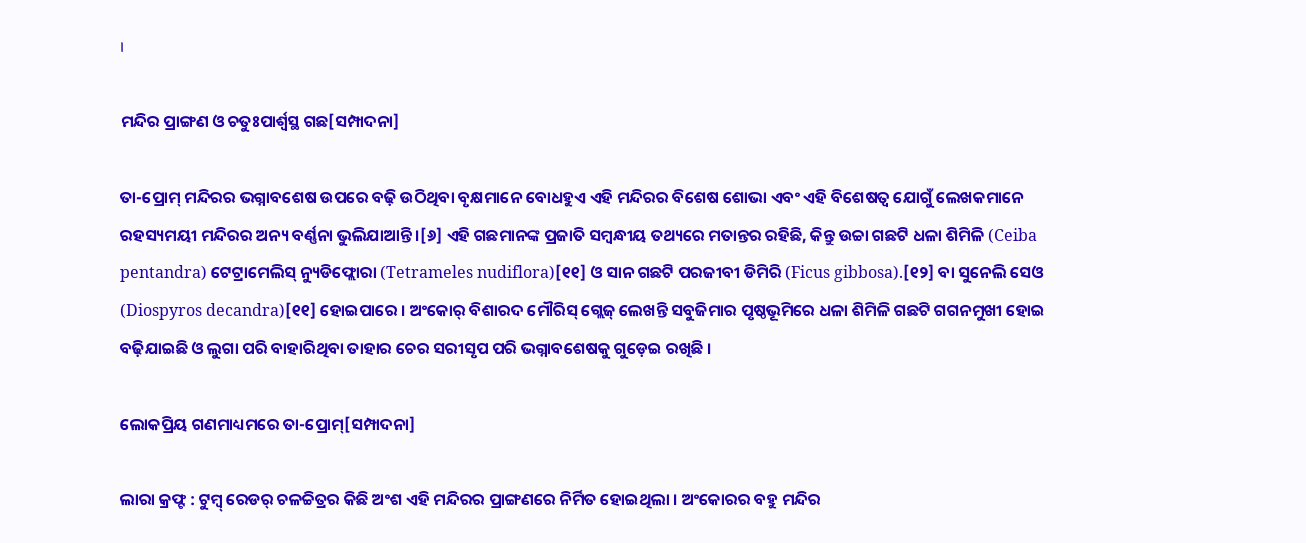।

ମନ୍ଦିର ପ୍ରାଙ୍ଗଣ ଓ ଚତୁଃପାର୍ଶ୍ୱସ୍ଥ ଗଛ[ସମ୍ପାଦନା]

ତା-ପ୍ରୋମ୍ ମନ୍ଦିରର ଭଗ୍ନାବଶେଷ ଉପରେ ବଢ଼ି ଉଠିଥିବା ବୃକ୍ଷମାନେ ବୋଧହୁଏ ଏହି ମନ୍ଦିରର ବିଶେଷ ଶୋଭା ଏବଂ ଏହି ବିଶେଷତ୍ୱ ଯୋଗୁଁ ଲେଖକମାନେ ରହସ୍ୟମୟୀ ମନ୍ଦିରର ଅନ୍ୟ ବର୍ଣ୍ଣନା ଭୁଲିଯାଆନ୍ତି ।[୬] ଏହି ଗଛମାନଙ୍କ ପ୍ରଜାତି ସମ୍ବନ୍ଧୀୟ ତଥ୍ୟରେ ମତାନ୍ତର ରହିଛି, କିନ୍ତୁ ଉଚ୍ଚା ଗଛଟି ଧଳା ଶିମିଳି (Ceiba pentandra) ଟେଟ୍ରାମେଲିସ୍ ନ୍ୟୁଡିଫ୍ଲୋରା (Tetrameles nudiflora)[୧୧] ଓ ସାନ ଗଛଟି ପରଜୀବୀ ଡିମିରି (Ficus gibbosa).[୧୨] ବା ସୁନେଲି ସେଓ (Diospyros decandra)[୧୧] ହୋଇପାରେ । ଅଂକୋର୍ ବିଶାରଦ ମୌରିସ୍ ଗ୍ଲେଜ୍ ଲେଖନ୍ତି ସବୁଜିମାର ପୃଷ୍ଠଭୂମିରେ ଧଳା ଶିମିଳି ଗଛଟି ଗଗନମୁଖୀ ହୋଇ ବଢ଼ିଯାଇଛି ଓ ଲୁଗା ପରି ବାହାରିଥିବା ତାହାର ଚେର ସରୀସୃପ ପରି ଭଗ୍ନାବଶେଷକୁ ଗୁଡ଼େଇ ରଖିଛି ।

ଲୋକପ୍ରିୟ ଗଣମାଧ୍ୟମରେ ତା-ପ୍ରୋମ୍[ସମ୍ପାଦନା]

ଲାରା କ୍ରଫ୍ଟ : ଟୁମ୍ବ୍ ରେଡର୍ ଚଳଚ୍ଚିତ୍ରର କିଛି ଅଂଶ ଏହି ମନ୍ଦିରର ପ୍ରାଙ୍ଗଣରେ ନିର୍ମିତ ହୋଇଥିଲା । ଅଂକୋରର ବହୁ ମନ୍ଦିର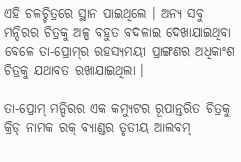ଏହି ଚଳଚ୍ଚିତ୍ରରେ ସ୍ଥାନ ପାଇଥିଲେ । ଅନ୍ୟ ସବୁ ମନ୍ଦିରର ଚିତ୍ରକୁ ଅଳ୍ପ ବହୁତ ବଦଳାଇ ଦେଖାଯାଇଥିବା ବେଳେ ତା-ପ୍ରୋମ୍‍ର ରହସ୍ୟମୟୀ ପ୍ରାଙ୍ଗଣର ଅଧିକାଂଶ ଚିତ୍ରକୁ ଯଥାବତ ରଖାଯାଇଥିଲା ।

ତା-ପ୍ରୋମ୍ ମନ୍ଦିରର ଏକ କମ୍ୟୁଟର ରୂପାନ୍ତରିତ ଚିତ୍ରକୁ କ୍ରିଡ୍ ନାମକ ରକ୍ ବ୍ୟାଣ୍ଡର ତୃତୀୟ ଆଲବମ୍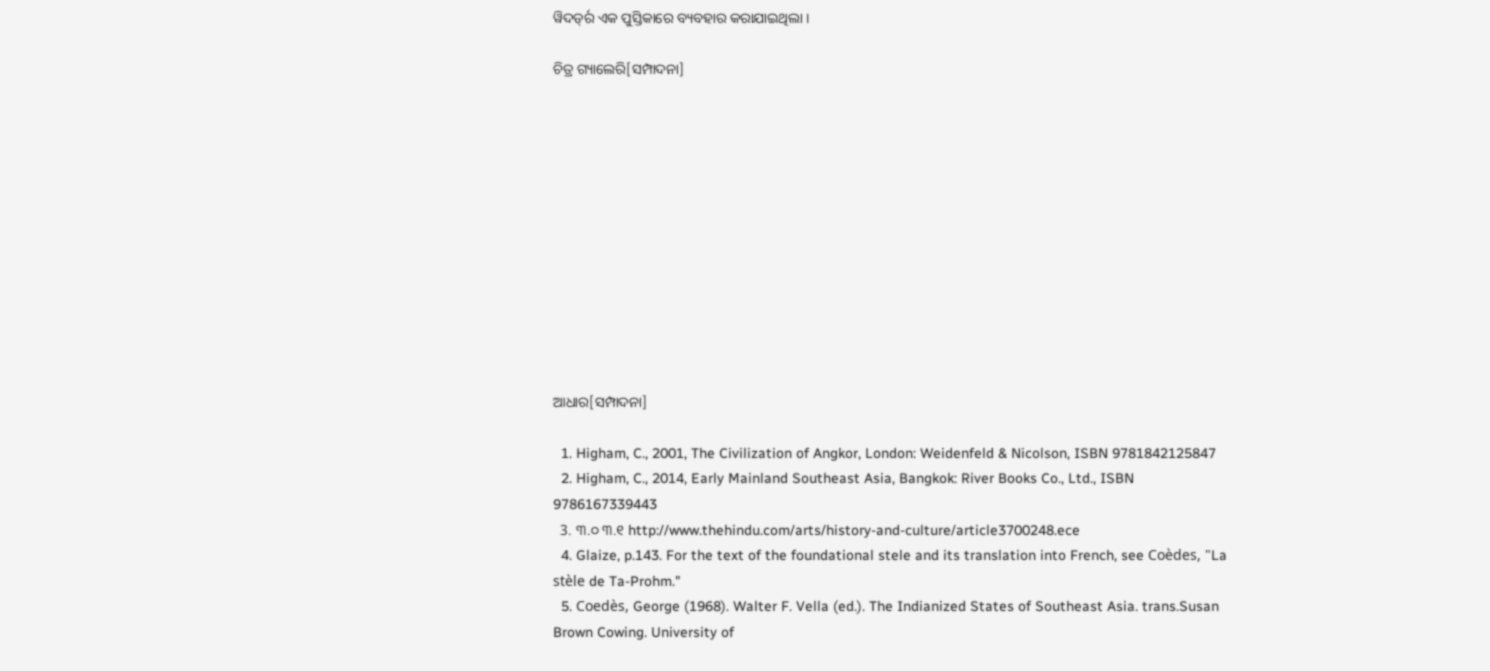ୱିଦର୍ଡ୍‍ର ଏକ ପୁସ୍ତିକାରେ ବ୍ୟବହାର କରାଯାଇଥିଲା ।

ଚିତ୍ର ଗ୍ୟାଲେରି[ସମ୍ପାଦନା]












ଆଧାର[ସମ୍ପାଦନା]

  1. Higham, C., 2001, The Civilization of Angkor, London: Weidenfeld & Nicolson, ISBN 9781842125847
  2. Higham, C., 2014, Early Mainland Southeast Asia, Bangkok: River Books Co., Ltd., ISBN 9786167339443
  3. ୩.୦ ୩.୧ http://www.thehindu.com/arts/history-and-culture/article3700248.ece
  4. Glaize, p.143. For the text of the foundational stele and its translation into French, see Coèdes, "La stèle de Ta-Prohm."
  5. Coedès, George (1968). Walter F. Vella (ed.). The Indianized States of Southeast Asia. trans.Susan Brown Cowing. University of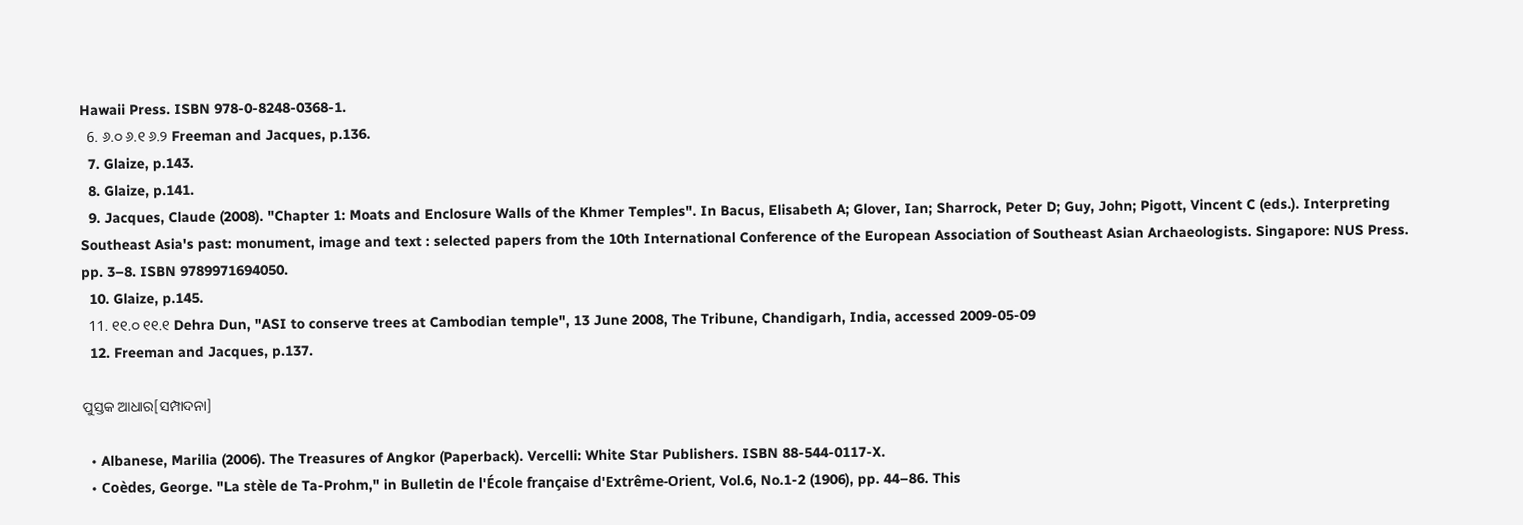Hawaii Press. ISBN 978-0-8248-0368-1.
  6. ୬.୦ ୬.୧ ୬.୨ Freeman and Jacques, p.136.
  7. Glaize, p.143.
  8. Glaize, p.141.
  9. Jacques, Claude (2008). "Chapter 1: Moats and Enclosure Walls of the Khmer Temples". In Bacus, Elisabeth A; Glover, Ian; Sharrock, Peter D; Guy, John; Pigott, Vincent C (eds.). Interpreting Southeast Asia's past: monument, image and text : selected papers from the 10th International Conference of the European Association of Southeast Asian Archaeologists. Singapore: NUS Press. pp. 3–8. ISBN 9789971694050.
  10. Glaize, p.145.
  11. ୧୧.୦ ୧୧.୧ Dehra Dun, "ASI to conserve trees at Cambodian temple", 13 June 2008, The Tribune, Chandigarh, India, accessed 2009-05-09
  12. Freeman and Jacques, p.137.

ପୁସ୍ତକ ଆଧାର[ସମ୍ପାଦନା]

  • Albanese, Marilia (2006). The Treasures of Angkor (Paperback). Vercelli: White Star Publishers. ISBN 88-544-0117-X.
  • Coèdes, George. "La stèle de Ta-Prohm," in Bulletin de l'École française d'Extrême-Orient, Vol.6, No.1-2 (1906), pp. 44–86. This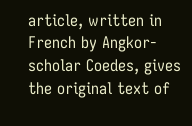article, written in French by Angkor-scholar Coedes, gives the original text of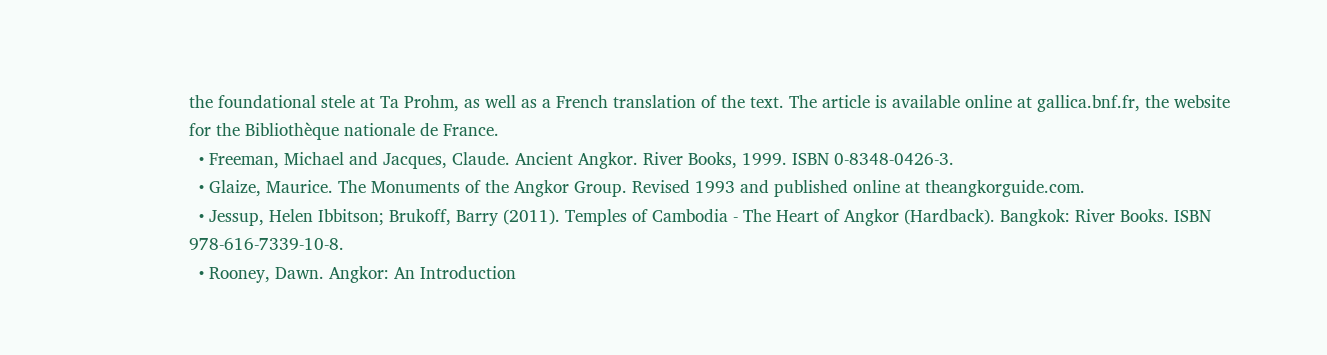the foundational stele at Ta Prohm, as well as a French translation of the text. The article is available online at gallica.bnf.fr, the website for the Bibliothèque nationale de France.
  • Freeman, Michael and Jacques, Claude. Ancient Angkor. River Books, 1999. ISBN 0-8348-0426-3.
  • Glaize, Maurice. The Monuments of the Angkor Group. Revised 1993 and published online at theangkorguide.com.
  • Jessup, Helen Ibbitson; Brukoff, Barry (2011). Temples of Cambodia - The Heart of Angkor (Hardback). Bangkok: River Books. ISBN 978-616-7339-10-8.
  • Rooney, Dawn. Angkor: An Introduction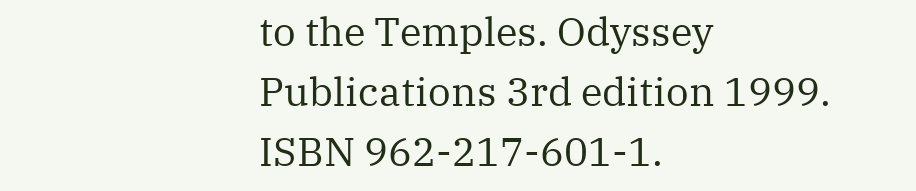to the Temples. Odyssey Publications 3rd edition 1999. ISBN 962-217-601-1.